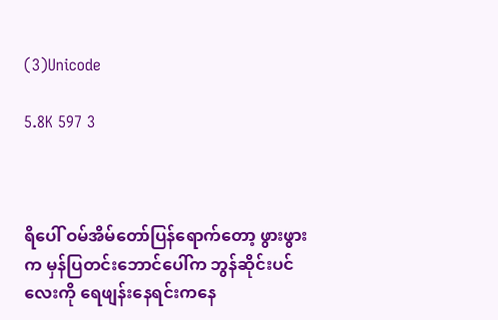(3)Unicode

5.8K 597 3



ရိပေါ် ဝမ်အိမ်တော်ပြန်ရောက်တော့ ဖွားဖွားက မှန်ပြတင်းဘောင်ပေါ်က ဘွန်ဆိုင်းပင်လေးကို ရေဖျန်းနေရင်းကနေ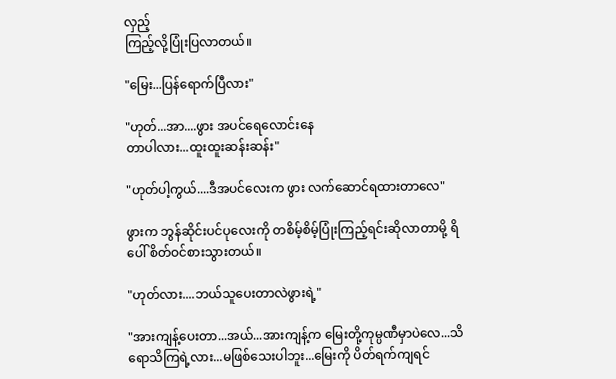လှည့်
ကြည့်လို့ပြုံးပြလာတယ်။

"မြေး...ပြန်ရောက်ပြီလား"

"ဟုတ်...အာ....ဖွား အပင်ရေလောင်းနေ
တာပါလား...ထူးထူးဆန်းဆန်း"

"ဟုတ်ပါ့ကွယ်....ဒီအပင်လေးက ဖွား လက်ဆောင်ရထားတာလေ"

ဖွားက ဘွန်ဆိုင်းပင်ပုလေးကို တစိမ့်စိမ့်ပြုံးကြည့်ရင်းဆိုလာတာမို့ ရိပေါ် စိတ်ဝင်စားသွားတယ်။

"ဟုတ်လား....ဘယ်သူပေးတာလဲဖွားရဲ့"

"အားကျန့်ပေးတာ...အယ်...အားကျန့်က မြေးတို့ကုမ္ပဏီမှာပဲလေ...သိရောသိကြရဲ့လား...မဖြစ်သေးပါဘူး...မြေးကို ပိတ်ရက်ကျရင်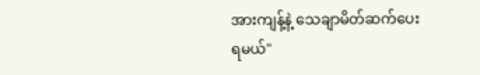အားကျန့်နဲ့ သေချာမိတ်ဆက်ပေး
ရမယ်"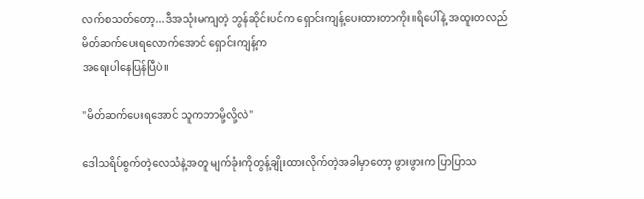လက်စသတ်တော့...ဒီအသုံးမကျတဲ့ ဘွန်ဆိုင်းပင်က ရှောင်းကျန့်ပေးထားတာကိုး။ရိပေါ်နဲ့ အထူးတလည်မိတ်ဆက်ပေးရလောက်အောင် ရှောင်းကျန့်က
အရေးပါနေပြန်ပြီပဲ။

"မိတ်ဆက်ပေးရအောင် သူကဘာမို့လို့လဲ"

ဒေါသရိပ်စွက်တဲ့လေသံနဲ့အတူ မျက်ခုံးကိုတွန့်ချိုးထားလိုက်တဲ့အခါမှာတော့ ဖွားဖွားက ပြာပြာသ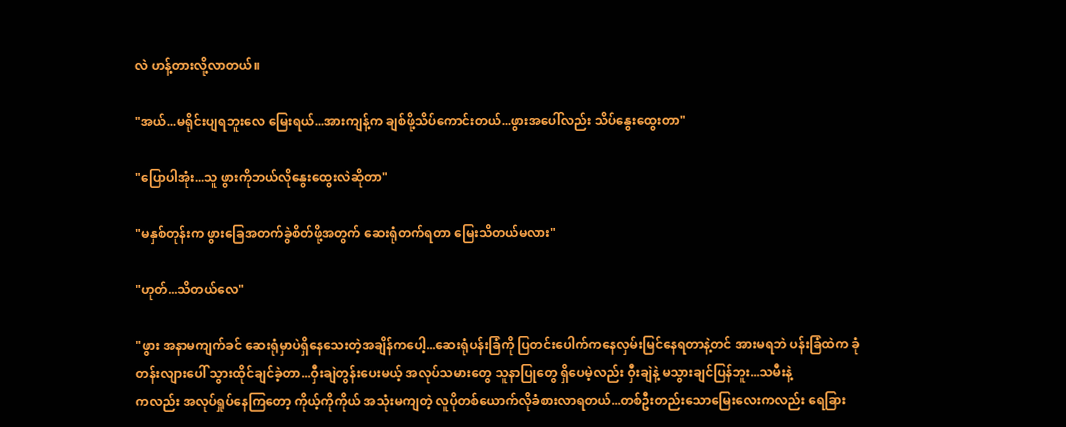လဲ ဟန့်တားလို့လာတယ်။

"အယ်...မရိုင်းပျရဘူးလေ မြေးရယ်...အားကျန့်က ချစ်ဖို့သိပ်ကောင်းတယ်...ဖွားအပေါ်လည်း သိပ်နွေးထွေးတာ"

"ပြောပါအုံး...သူ ဖွားကိုဘယ်လိုနွေးထွေးလဲဆိုတာ"

"မနှစ်တုန်းက ဖွားခြေအတက်ခွဲစိတ်ဖို့အတွက် ဆေးရုံတက်ရတာ မြေးသိတယ်မလား"

"ဟုတ်...သိတယ်လေ"

"ဖွား အနာမကျက်ခင် ဆေးရုံမှာပဲရှိနေသေးတဲ့အချိန်ကပေါ့...ဆေးရုံပန်းခြံကို ပြတင်းပေါက်ကနေလှမ်းမြင်နေရတာနဲ့တင် အားမရဘဲ ပန်းခြံထဲက ခုံတန်းလျားပေါ် သွားထိုင်ချင်ခဲ့တာ...ဝှီးချဲတွန်းပေးမယ့် အလုပ်သမားတွေ သူနာပြုတွေ ရှိပေမဲ့လည်း ဝှီးချဲနဲ့ မသွားချင်ပြန်ဘူး...သမီးနဲ့
ကလည်း အလုပ်ရှုပ်နေကြတော့ ကိုယ့်ကိုကိုယ် အသုံးမကျတဲ့ လူပိုတစ်ယောက်လိုခံစားလာရတယ်...တစ်ဦးတည်းသောမြေးလေးကလည်း ရေခြား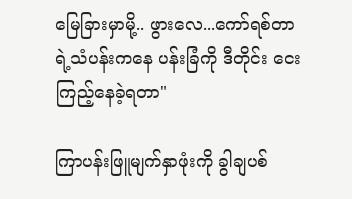မြေခြားမှာမို့.. ဖွားလေ...ကော်ရစ်တာရဲ့သံပန်းကနေ ပန်းခြံကို ဒီတိုင်း ငေးကြည့်နေခဲ့ရတာ"

ကြာပန်းဖြူမျက်နှာဖုံးကို ခွါချပစ်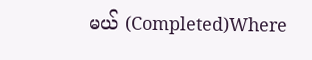မယ် (Completed)Where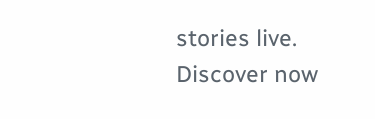stories live. Discover now